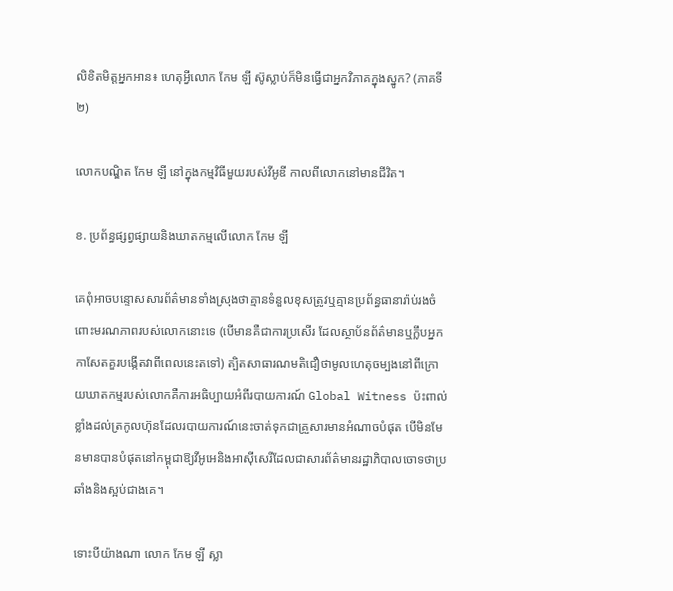លិខិតមិត្តអ្នកអាន៖ ហេតុអ្វីលោក កែម ឡី ស៊ូស្លាប់ក៏មិនធ្វើជាអ្នកវិភាគក្នុងស្នូក? (ភាគទី២)

លោកបណ្ឌិត កែម ឡី នៅក្នុងកម្មវិធីមួយរបស់វីអូឌី កាលពីលោកនៅមានជីវិត។

ខ. ប្រព័ន្ធផ្សព្វផ្សាយនិងឃាតកម្មលើលោក កែម ឡី

គេពុំអាចបន្ទោសសារព័ត៌មានទាំងស្រុងថាគ្មានទំនួលខុសត្រូវឬគ្មានប្រព័ន្ធធានារ៉ាប់រងចំពោះមរណភាពរបស់លោកនោះទេ (បើមានគឺជាការប្រសើរ ដែលស្ថាប័នព័ត៌មានឬក្លឹបអ្នកកាសែតគួរបង្កើតវាពីពេលនេះតទៅ) ត្បិតសាធារណមតិជឿថាមូលហេតុចម្បងនៅពីក្រោយឃាតកម្មរបស់លោកគឺការអធិប្បាយអំពីរបាយការណ៍ Global Witness ប៉ះពាល់ខ្លាំងដល់ត្រកូលហ៊ុនដែលរបាយការណ៍នេះចាត់ទុកជាគ្រួសារមានអំណាចបំផុត បើមិនមែនមានបានបំផុតនៅកម្ពុជាឱ្យវីអូអេនិងអាស៊ីសេរីដែលជាសារព័ត៌មានរដ្ឋាភិបាលចោទថាប្រឆាំងនិងស្អប់ជាងគេ។

ទោះបីយ៉ាងណា លោក កែម ឡី ស្លា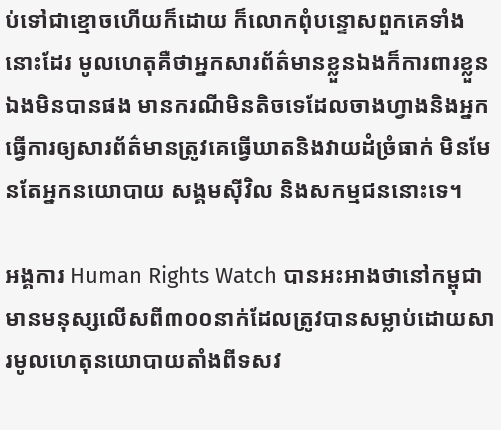ប់ទៅជាខ្មោចហើយក៏ដោយ ក៏លោកពុំបន្ទោសពួកគេទាំងនោះដែរ មូលហេតុគឺថាអ្នកសារព័ត៌មានខ្លួនឯងក៏ការពារខ្លួនឯងមិនបានផង មានករណីមិនតិចទេដែលចាងហ្វាងនិងអ្នកធ្វើការឲ្យសារព័ត៌មានត្រូវគេធ្វើឃាតនិងវាយដំច្រំធាក់ មិនមែនតែអ្នកនយោបាយ សង្គមស៊ីវិល និងសកម្មជននោះទេ។

អង្គការ Human Rights Watch បានអះអាងថានៅកម្ពុជាមានមនុស្សលើសពី៣០០នាក់ដែលត្រូវបានសម្លាប់ដោយសារមូលហេតុនយោបាយតាំងពីទសវ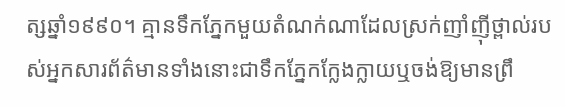ត្សឆ្នាំ១៩៩០។ គ្មានទឹកភ្នែកមួយតំណក់ណាដែលស្រក់ញាំញ៉ីថ្ពាល់របស់អ្នកសារព័ត៌មានទាំងនោះជាទឹកភ្នែកក្លែងក្លាយឬចង់ឱ្យមានព្រឹ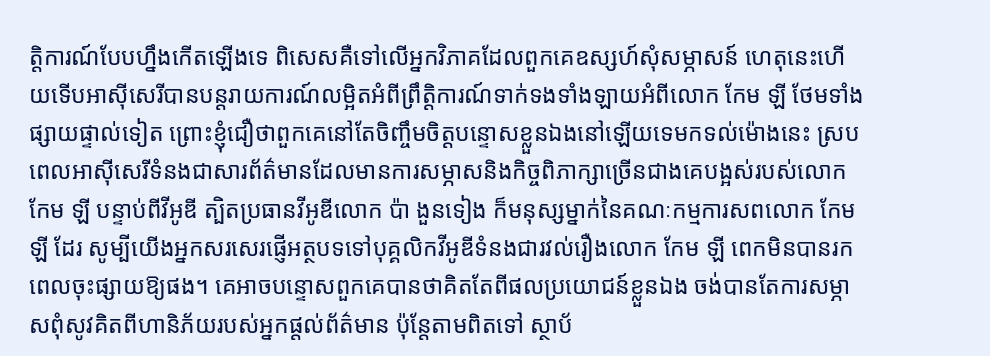ត្តិការណ៍បែបហ្នឹងកើតឡើងទេ ពិសេសគឺទៅលើអ្នកវិភាគដែលពួកគេឧស្សហ៍សុំសម្ភាសន៍ ហេតុនេះហើយទើបអាស៊ីសេរីបានបន្តរាយការណ៍លម្អិតអំពីព្រឹត្តិការណ៍ទាក់ទងទាំងឡាយអំពីលោក កែម ឡី ថែមទាំងផ្សាយផ្ទាល់ទៀត ព្រោះខ្ញុំជឿថាពួកគេនៅតែចិញ្ចឹមចិត្តបន្ទោសខ្លួនឯងនៅឡើយទេមកទល់ម៉ោងនេះ ស្របពេលអាស៊ីសេរីទំនងជាសារព័ត៌មានដែលមានការសម្ភាសនិងកិច្ចពិភាក្សាច្រើនជាងគេបង្អស់របស់លោក កែម ឡី បន្ទាប់ពីវីអូឌី ត្បិតប្រធានវីអូឌីលោក ប៉ា ងួនទៀង ក៏មនុស្សម្នាក់នៃគណៈកម្មការសពលោក កែម ឡី ដែរ សូម្បីយើងអ្នកសរសេរផ្ញើអត្ថបទទៅបុគ្គលិកវីអូឌីទំនងជារវល់រឿងលោក កែម ឡី ពេកមិនបានរកពេលចុះផ្សាយឱ្យផង។ គេអាចបន្ទោសពួកគេបានថាគិតតែពីផលប្រយោជន៍ខ្លួនឯង ចង់បានតែការសម្ភាសពុំសូវគិតពីហានិភ័យរបស់អ្នកផ្តល់ព័ត៌មាន ប៉ុន្តែតាមពិតទៅ ស្ថាប័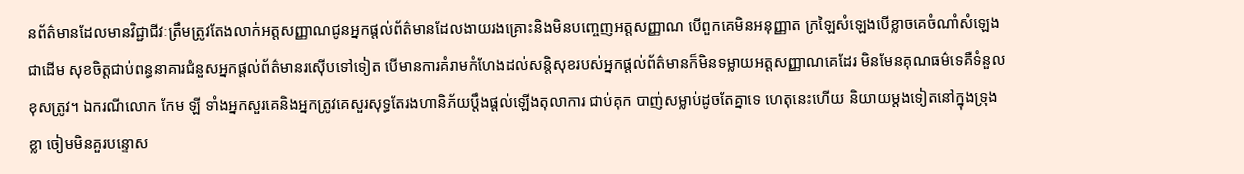នព័ត៌មានដែលមានវិជ្ជាជីវៈត្រឹមត្រូវតែងលាក់អត្តសញ្ញាណជូនអ្នកផ្តល់ព័ត៌មានដែលងាយរងគ្រោះនិងមិនបញ្ចេញអត្តសញ្ញាណ បើពួកគេមិនអនុញ្ញាត ក្រឡៃសំឡេងបើខ្លាចគេចំណាំសំឡេងជាដើម សុខចិត្តជាប់ពន្ធនាគារជំនួសអ្នកផ្តល់ព័ត៌មានរស៊ើបទៅទៀត បើមានការគំរាមកំហែងដល់សន្តិសុខរបស់អ្នកផ្តល់ព័ត៌មានក៏មិនទម្លាយអត្តសញ្ញាណគេដែរ មិនមែនគុណធម៌ទេគឺទំនួលខុសត្រូវ។ ឯករណីលោក កែម ឡី ទាំងអ្នកសួរគេនិងអ្នកត្រូវគេសួរសុទ្ធតែរងហានិភ័យប្តឹងផ្តល់ឡើងតុលាការ ជាប់គុក បាញ់សម្លាប់ដូចតែគ្នាទេ ហេតុនេះហើយ និយាយម្តងទៀតនៅក្នុងទ្រុងខ្លា ចៀមមិនគួរបន្ទោស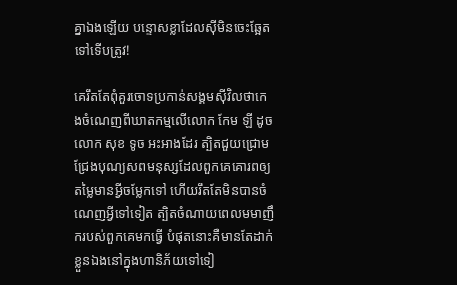គ្នាឯងឡើយ បន្ទោសខ្លាដែលស៊ីមិនចេះឆ្អែតទៅទើបត្រូវ!

គេរឹតតែពុំគួរចោទប្រកាន់សង្គមស៊ីវិលថាកេងចំណេញពីឃាតកម្មលើលោក កែម ឡី ដូចលោក សុខ ទូច អះអាងដែរ ត្បិតជួយជ្រោមជ្រែងបុណ្យសពមនុស្សដែលពួកគេគោរពឲ្យតម្លៃមានអ្វីចម្លែកទៅ ហើយរឹតតែមិនបានចំណេញអ្វីទៅទៀត ត្បិតចំណាយពេលមមាញឹករបស់ពួកគេមកធ្វើ បំផុតនោះគឺមានតែដាក់ខ្លួនឯងនៅក្នុងហានិភ័យទៅទៀ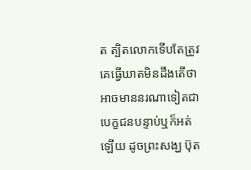ត ត្បិតលោកទើបតែត្រូវគេធ្វើឃាតមិនដឹងតើថាអាចមាននរណាទៀតជាបេក្ខជនបន្ទាប់ឬក៏អត់ឡើយ ដូចព្រះសង្ឃ ប៊ុត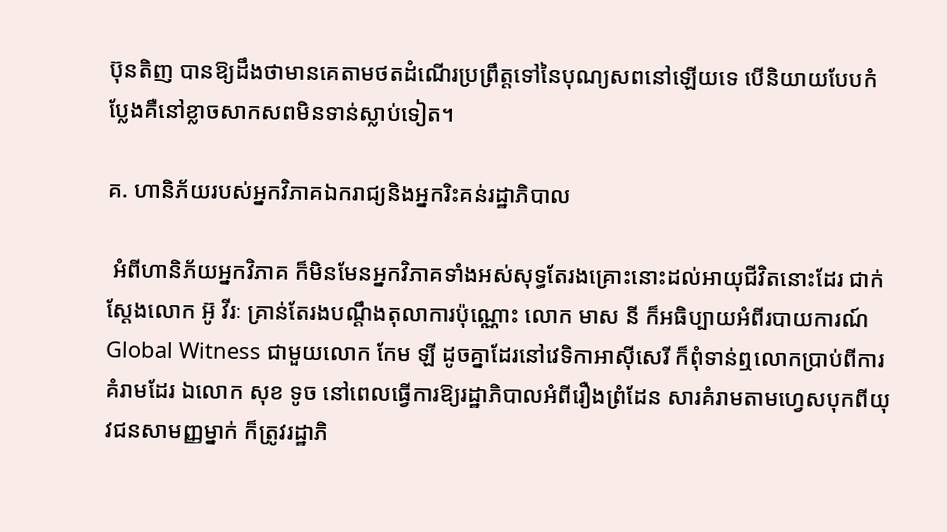ប៊ុនតិញ បានឱ្យដឹងថាមានគេតាមថតដំណើរប្រព្រឹត្តទៅនៃបុណ្យសពនៅឡើយទេ បើនិយាយបែបកំប្លែងគឺនៅខ្លាចសាកសពមិនទាន់ស្លាប់ទៀត។

គ. ហានិភ័យរបស់អ្នកវិភាគឯករាជ្យនិងអ្នករិះគន់រដ្ឋាភិបាល

 អំពីហានិភ័យអ្នកវិភាគ ក៏មិនមែនអ្នកវិភាគទាំងអស់សុទ្ធតែរងគ្រោះនោះដល់អាយុជីវិតនោះដែរ ជាក់ស្តែងលោក អ៊ូ វីរៈ គ្រាន់តែរងបណ្តឹងតុលាការប៉ុណ្ណោះ លោក មាស នី ក៏អធិប្បាយអំពីរបាយការណ៍ Global Witness ជាមួយលោក កែម ឡី ដូចគ្នាដែរនៅវេទិកាអាស៊ីសេរី ក៏ពុំទាន់ឮលោកប្រាប់ពីការគំរាមដែរ ឯលោក សុខ ទូច នៅពេលធ្វើការឱ្យរដ្ឋាភិបាលអំពីរឿងព្រំដែន សារគំរាមតាមហ្វេសបុកពីយុវជនសាមញ្ញម្នាក់ ក៏ត្រូវរដ្ឋាភិ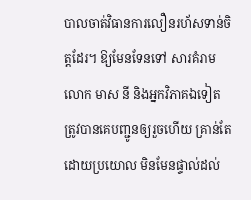បាលចាត់វិធានការលឿនរហ័សទាន់ចិត្តដែរ។ ឱ្យមែនទែនទៅ សារគំរាមលោក មាស នី និងអ្នកវិភាគឯទៀតត្រូវបានគេបញ្ជូនឲ្យរួចហើយ គ្រាន់តែដោយប្រយោល មិនមែនផ្ទាល់ដល់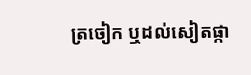ត្រចៀក ឬដល់សៀតផ្កា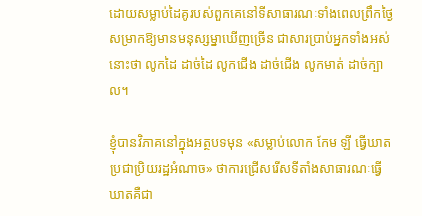ដោយសម្លាប់ដៃគូរបស់ពួកគេនៅទីសាធារណៈទាំងពេលព្រឹកថ្ងៃសម្រាកឱ្យមានមនុស្សម្នាឃើញច្រើន ជាសារប្រាប់អ្នកទាំងអស់នោះថា លូកដៃ ដាច់ដៃ លូកជើង ដាច់ជើង លូកមាត់ ដាច់ក្បាល។

ខ្ញុំបានវិភាគនៅក្នុងអត្ថបទមុន «សម្លាប់លោក កែម ឡី ធ្វើឃាតប្រជាប្រិយរដ្ឋអំណាច» ថាការជ្រើសរើសទីតាំងសាធារណៈធ្វើឃាតគឺជា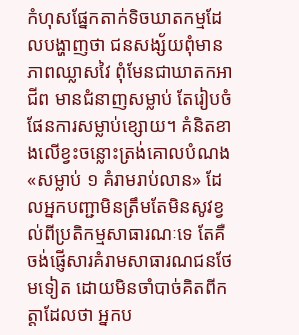កំហុសផ្នែកតាក់ទិចឃាតកម្មដែលបង្ហាញថា ជនសង្ស័យពុំមានភាពឈ្លាសវៃ ពុំមែនជាឃាតកអាជីព មានជំនាញសម្លាប់ តែរៀបចំផែនការសម្លាប់ខ្សោយ។ គំនិតខាងលើខ្វះចន្លោះត្រង់គោលបំណង «សម្លាប់ ១ គំរាមរាប់លាន» ដែលអ្នកបញ្ជាមិនត្រឹមតែមិនសូវខ្វល់ពីប្រតិកម្មសាធារណៈទេ តែគឺចង់ផ្ញើសារគំរាមសាធារណជនថែមទៀត ដោយមិនចាំបាច់គិតពីកត្តាដែលថា អ្នកប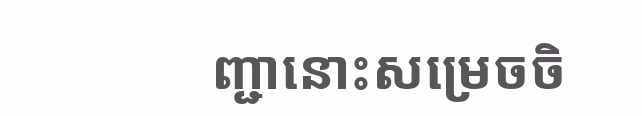ញ្ជានោះសម្រេចចិ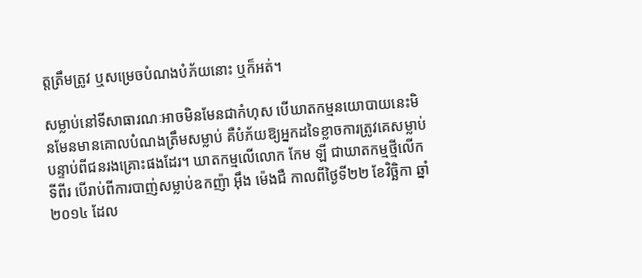ត្តត្រឹមត្រូវ ឬសម្រេចបំណងបំភ័យនោះ ឬក៏អត់។

សម្លាប់នៅទីសាធារណៈអាចមិនមែនជាកំហុស បើឃាតកម្មនយោបាយនេះមិនមែនមានគោលបំណងត្រឹមសម្លាប់ គឺបំភ័យឱ្យអ្នកដទៃខ្លាចការត្រូវគេសម្លាប់បន្ទាប់ពីជនរងគ្រោះផងដែរ។ ឃាតកម្មលើលោក កែម ឡី ជាឃាតកម្មថ្មីលើកទីពីរ បើរាប់ពីការបាញ់សម្លាប់ឧកញ៉ា អ៊ឹង ម៉េងជឺ កាលពីថ្ងៃទី២២ ខែវិច្ឆិកា ឆ្នាំ២០១៤ ដែល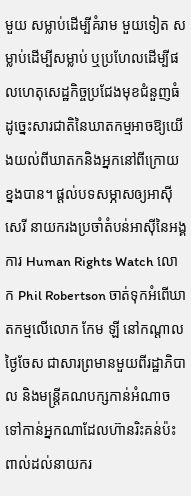មួយ សម្លាប់ដើម្បីគំរាម មួយទៀត សម្លាប់ដើម្បីសម្លាប់ ឬប្រហែលដើម្បីផលហេតុសេដ្ឋកិច្ចប្រជែងមុខជំនួញធំ ដូច្នេះសារជាតិនៃឃាតកម្មអាចឱ្យយើងយល់ពីឃាតកនិងអ្នកនៅពីក្រោយខ្នងបាន។ ផ្តល់បទសម្ភាសឲ្យអាស៊ីសេរី នាយករងប្រចាំតំបន់អាស៊ីនៃអង្គការ Human Rights Watch លោក Phil Robertson ចាត់ទុកអំពើឃាតកម្មលើលោក កែម ឡី នៅកណ្តាលថ្ងៃចែស ជាសារព្រមានមួយពីរដ្ឋាភិបាល និងមន្ត្រីគណបក្សកាន់អំណាច ទៅកាន់អ្នកណាដែលហ៊ានរិះគន់ប៉ះពាល់ដល់នាយករ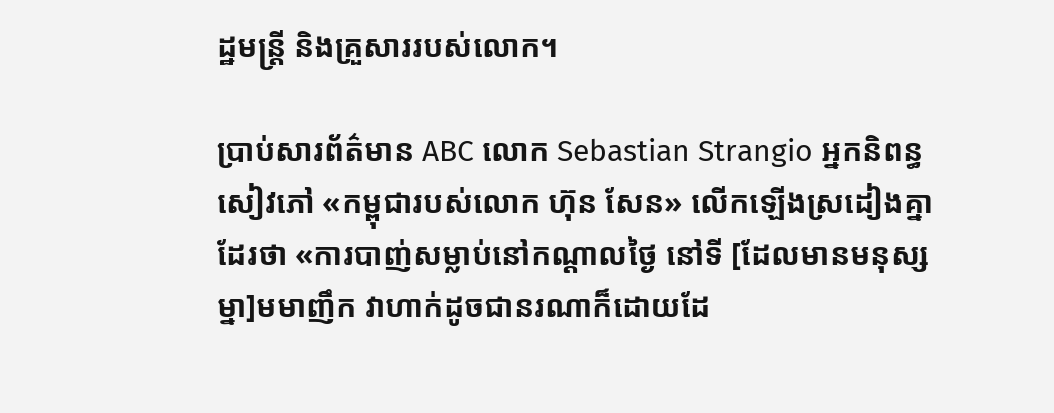ដ្ឋមន្ត្រី និងគ្រួសាររបស់លោក។

ប្រាប់សារព័ត៌មាន ABC លោក Sebastian Strangio អ្នកនិពន្ធសៀវភៅ «កម្ពុជារបស់លោក ហ៊ុន សែន» លើកឡើងស្រដៀងគ្នាដែរថា «ការបាញ់សម្លាប់នៅកណ្តាលថ្ងៃ នៅទី [ដែលមានមនុស្សម្នា]មមាញឹក វាហាក់ដូចជានរណាក៏ដោយដែ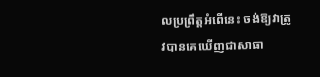លប្រព្រឹត្តអំពើនេះ ចង់ឱ្យវាត្រូវបានគេឃើញជាសាធា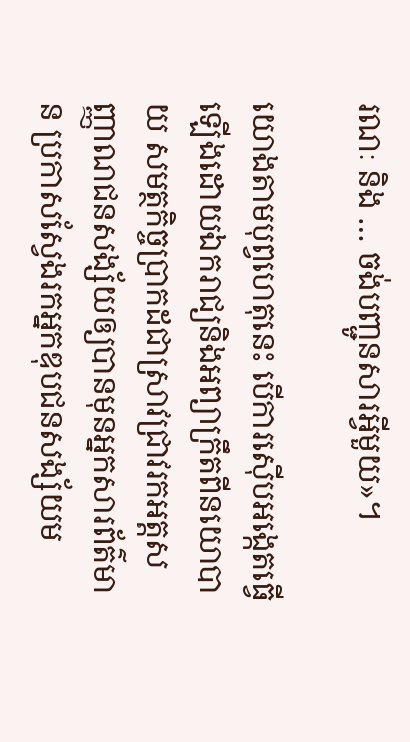រណៈ និង … ចង់បញ្ជូនសារអ្វីមួយ»។

យោងតាមបុព្វហេតុនេះ បើការស៊ើបអង្កេតធ្វើឡើងដោយឯករាជ្យនិងអព្យាក្រឹតពីនយោបាយ សមត្ថកិច្ចប្រាកដជាស្រាវជ្រាវរកអត្តសញ្ញាណជនសង្ស័យឲ្យបានមុនអ្នកសារព័ត៌មាន ប្រកាសស្វែងរកអ្នកឌុបជនសង្ស័យម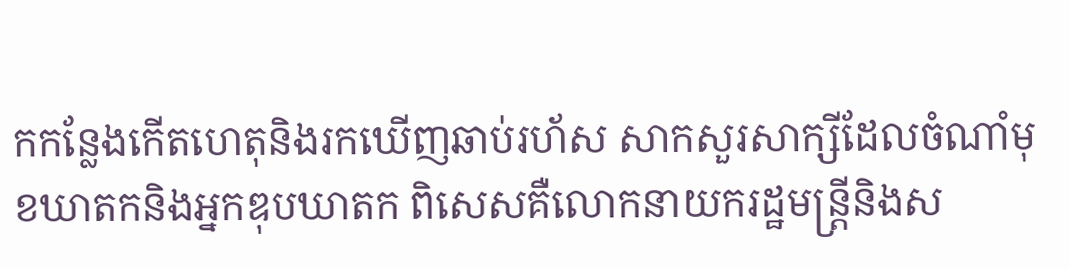កកន្លែងកើតហេតុនិងរកឃើញឆាប់រហ័ស សាកសួរសាក្សីដែលចំណាំមុខឃាតកនិងអ្នកឌុបឃាតក ពិសេសគឺលោកនាយករដ្ឋមន្ត្រីនិងស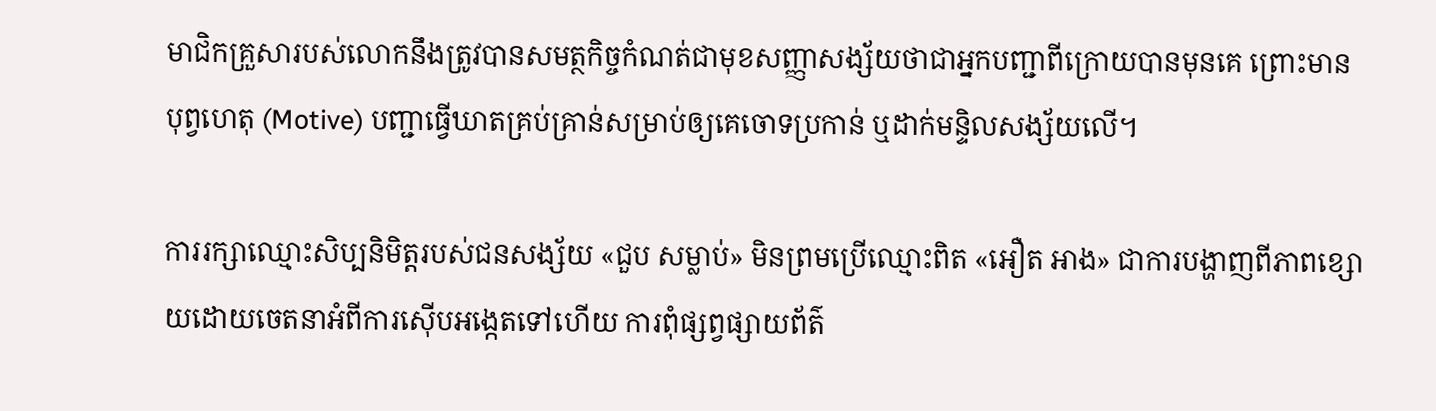មាជិកគ្រួសារបស់លោកនឹងត្រូវបានសមត្ថកិច្ចកំណត់ជាមុខសញ្ញាសង្ស័យថាជាអ្នកបញ្ជាពីក្រោយបានមុនគេ ព្រោះមានបុព្វហេតុ (Motive) បញ្ជាធ្វើឃាតគ្រប់គ្រាន់សម្រាប់ឲ្យគេចោទប្រកាន់ ឬដាក់មន្ទិលសង្ស័យលើ។

ការរក្សាឈ្មោះសិប្បនិមិត្តរបស់ជនសង្ស័យ «ជួប សម្លាប់» មិនព្រមប្រើឈ្មោះពិត «អឿត អាង» ជាការបង្ហាញពីភាពខ្សោយដោយចេតនាអំពីការស៊ើបអង្កេតទៅហើយ ការពុំផ្សព្វផ្សាយព័ត៌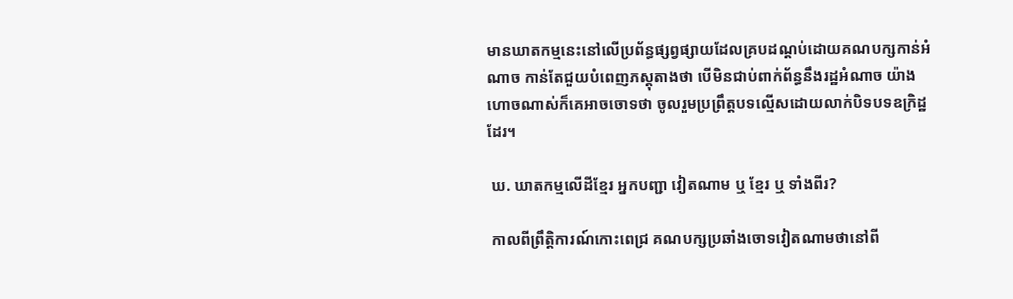មានឃាតកម្មនេះនៅលើប្រព័ន្ធផ្សព្វផ្សាយដែលគ្របដណ្តប់ដោយគណបក្សកាន់អំណាច កាន់តែជួយបំពេញភស្តុតាងថា បើមិនជាប់ពាក់ព័ន្ធនឹងរដ្ឋអំណាច យ៉ាងហោចណាស់ក៏គេអាចចោទថា ចូលរួមប្រព្រឹត្តបទល្មើសដោយលាក់បិទបទឧក្រិដ្ឋដែរ។

 ឃ. ឃាតកម្មលើដីខ្មែរ អ្នកបញ្ជា វៀតណាម ឬ ខ្មែរ ឬ ទាំងពីរ?

 កាលពីព្រឹត្តិការណ៍កោះពេជ្រ គណបក្សប្រឆាំងចោទវៀតណាមថានៅពី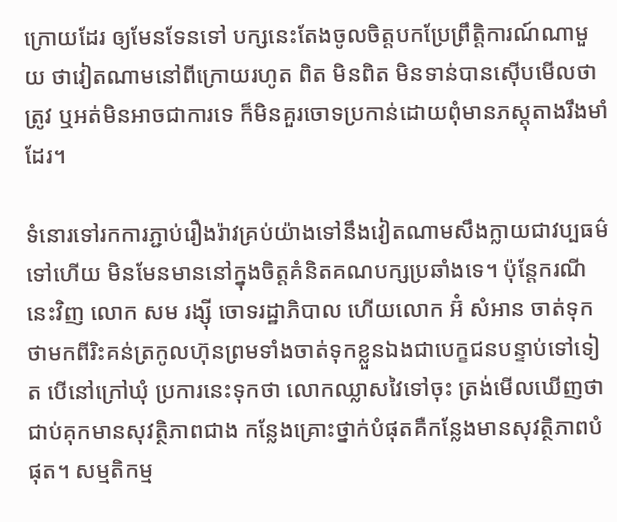ក្រោយដែរ ឲ្យមែនទែនទៅ បក្សនេះតែងចូលចិត្តបកប្រែព្រឹត្តិការណ៍ណាមួយ ថាវៀតណាមនៅពីក្រោយរហូត ពិត មិនពិត មិនទាន់បានស៊ើបមើលថាត្រូវ ឬអត់មិនអាចជាការទេ ក៏មិនគួរចោទប្រកាន់ដោយពុំមានភស្តុតាងរឹងមាំដែរ។

ទំនោរទៅរកការភ្ជាប់រឿងរ៉ាវគ្រប់យ៉ាងទៅនឹងវៀតណាមសឹងក្លាយជាវប្បធម៌ទៅហើយ មិនមែនមាននៅក្នុងចិត្តគំនិតគណបក្សប្រឆាំងទេ។ ប៉ុន្តែករណីនេះវិញ លោក សម រង្ស៊ី ចោទរដ្ឋាភិបាល ហើយលោក អ៊ំ សំអាន ចាត់ទុកថាមកពីរិះគន់ត្រកូលហ៊ុនព្រមទាំងចាត់ទុកខ្លួនឯងជាបេក្ខជនបន្ទាប់ទៅទៀត បើនៅក្រៅឃុំ ប្រការនេះទុកថា លោកឈ្លាសវៃទៅចុះ ត្រង់មើលឃើញថាជាប់គុកមានសុវត្ថិភាពជាង កន្លែងគ្រោះថ្នាក់បំផុតគឺកន្លែងមានសុវត្ថិភាពបំផុត។ សម្មតិកម្ម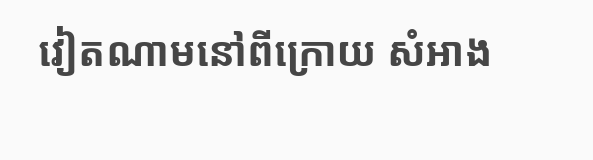វៀតណាមនៅពីក្រោយ សំអាង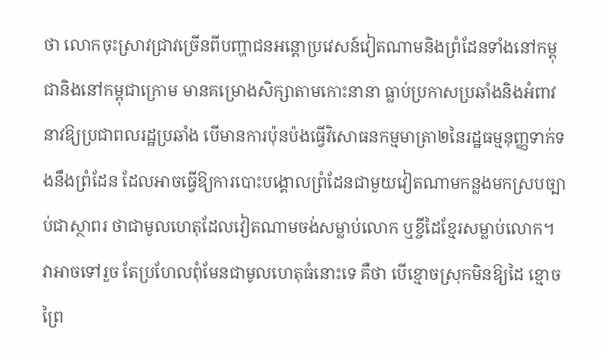ថា លោកចុះស្រាវជ្រាវច្រើនពីបញ្ហាជនអន្តោប្រវេសន៍វៀតណាមនិងព្រំដែនទាំងនៅកម្ពុជានិងនៅកម្ពុជាក្រោម មានគម្រោងសិក្សាតាមកោះនានា ធ្លាប់ប្រកាសប្រឆាំងនិងអំពាវនាវឱ្យប្រជាពលរដ្ឋប្រឆាំង បើមានការប៉ុនប៉ងធ្វើវិសោធនកម្មមាត្រា២នៃរដ្ឋធម្មនុញ្ញទាក់ទងនឹងព្រំដែន ដែលអាចធ្វើឱ្យការបោះបង្គោលព្រំដែនជាមួយវៀតណាមកន្លងមកស្របច្បាប់ជាស្ថាពរ ថាជាមូលហេតុដែលវៀតណាមចង់សម្លាប់លោក ឬខ្ចីដៃខ្មែរសម្លាប់លោក។ វាអាចទៅរួច តែប្រហែលពុំមែនជាមូលហេតុធំនោះទេ គឺថា បើខ្មោចស្រុកមិនឱ្យដៃ ខ្មោចព្រៃ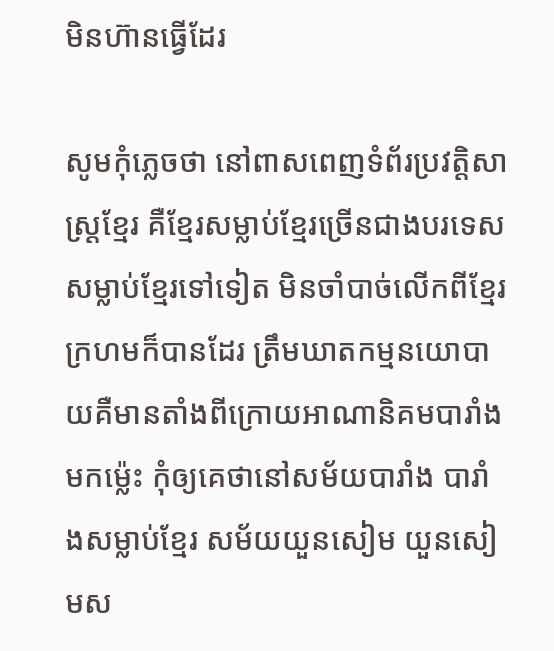មិនហ៊ានធ្វើដែរ

សូមកុំភ្លេចថា នៅពាសពេញទំព័រប្រវត្តិសាស្ត្រខ្មែរ គឺខ្មែរសម្លាប់ខ្មែរច្រើនជាងបរទេសសម្លាប់ខ្មែរទៅទៀត មិនចាំបាច់លើកពីខ្មែរក្រហមក៏បានដែរ ត្រឹមឃាតកម្មនយោបាយគឺមានតាំងពីក្រោយអាណានិគមបារាំងមកម្ល៉េះ កុំឲ្យគេថានៅសម័យបារាំង បារាំងសម្លាប់ខ្មែរ សម័យយួនសៀម យួនសៀមស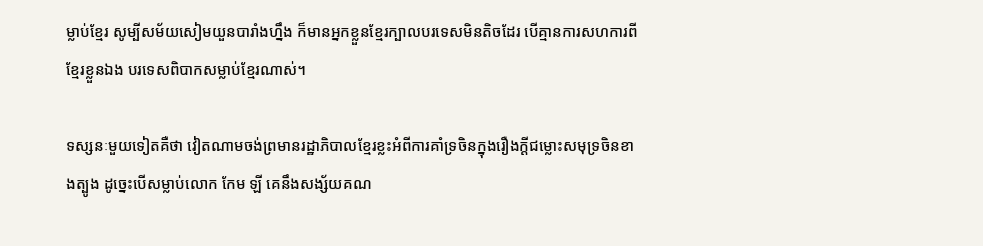ម្លាប់ខ្មែរ សូម្បីសម័យសៀមយួនបារាំងហ្នឹង ក៏មានអ្នកខ្លួនខ្មែរក្បាលបរទេសមិនតិចដែរ បើគ្មានការសហការពីខ្មែរខ្លួនឯង បរទេសពិបាកសម្លាប់ខ្មែរណាស់។

ទស្សនៈមួយទៀតគឺថា វៀតណាមចង់ព្រមានរដ្ឋាភិបាលខ្មែរខ្លះអំពីការគាំទ្រចិនក្នុងរឿងក្តីជម្លោះសមុទ្រចិនខាងត្បូង ដូច្នេះបើសម្លាប់លោក កែម ឡី គេនឹងសង្ស័យគណ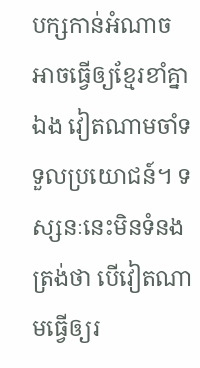បក្សកាន់អំណាច អាចធ្វើឲ្យខ្មែរខាំគ្នាឯង វៀតណាមចាំទទួលប្រយោជន៍។ ទស្សនៈនេះមិនទំនងត្រង់ថា បើវៀតណាមធ្វើឲ្យរ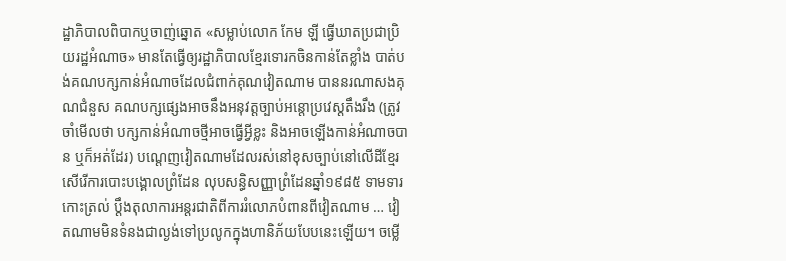ដ្ឋាភិបាលពិបាកឬចាញ់ឆ្នោត «សម្លាប់លោក កែម ឡី ធ្វើឃាតប្រជាប្រិយរដ្ឋអំណាច» មានតែធ្វើឲ្យរដ្ឋាភិបាលខ្មែរទោរកចិនកាន់តែខ្លាំង បាត់បង់គណបក្សកាន់អំណាចដែលជំពាក់គុណវៀតណាម បាននរណាសងគុណជំនួស គណបក្សផ្សេងអាចនឹងអនុវត្តច្បាប់អន្តោប្រវេស្តតឹងរឹង (ត្រូវចាំមើលថា បក្សកាន់អំណាចថ្មីអាចធ្វើអ្វីខ្លះ និងអាចឡើងកាន់អំណាចបាន ឬក៏អត់ដែរ) បណ្តេញវៀតណាមដែលរស់នៅខុសច្បាប់នៅលើដីខ្មែរ សើរើការបោះបង្គោលព្រំដែន លុបសន្ធិសញ្ញាព្រំដែនឆ្នាំ១៩៨៥ ទាមទារកោះត្រល់ ប្តឹងតុលាការអន្តរជាតិពីការរំលោភបំពានពីវៀតណាម … វៀតណាមមិនទំនងជាល្ងង់ទៅប្រលូកក្នុងហានិភ័យបែបនេះឡើយ។ ចម្លើ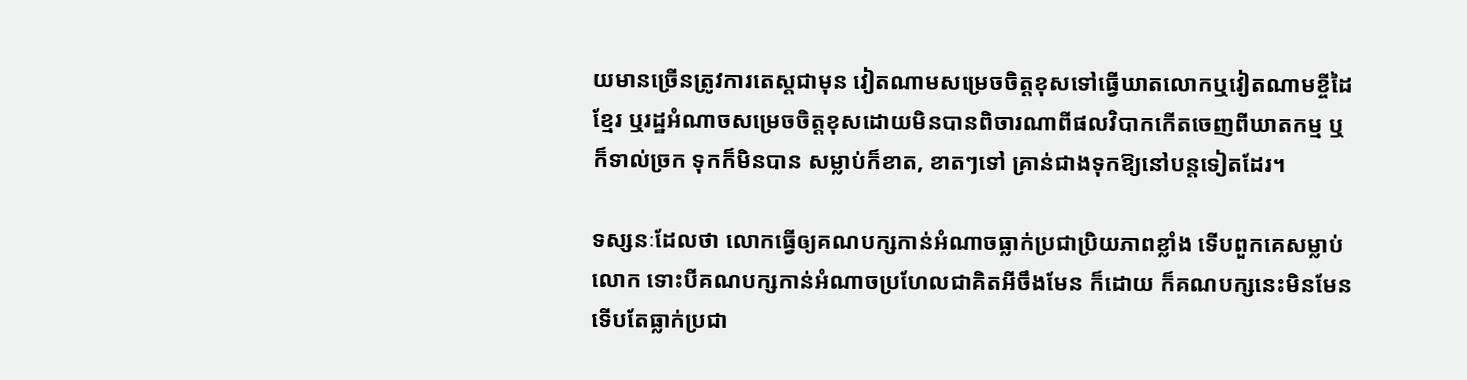យមានច្រើនត្រូវការតេស្តជាមុន វៀតណាមសម្រេចចិត្តខុសទៅធ្វើឃាតលោកឬវៀតណាមខ្ចីដៃខ្មែរ ឬរដ្ឋអំណាចសម្រេចចិត្តខុសដោយមិនបានពិចារណាពីផលវិបាកកើតចេញពីឃាតកម្ម ឬក៏ទាល់ច្រក ទុកក៏មិនបាន សម្លាប់ក៏ខាត, ខាតៗទៅ គ្រាន់ជាងទុកឱ្យនៅបន្តទៀតដែរ។

ទស្សនៈដែលថា លោកធ្វើឲ្យគណបក្សកាន់អំណាចធ្លាក់ប្រជាប្រិយភាពខ្លាំង ទើបពួកគេសម្លាប់លោក ទោះបីគណបក្សកាន់អំណាចប្រហែលជាគិតអីចឹងមែន ក៏ដោយ ក៏គណបក្សនេះមិនមែនទើបតែធ្លាក់ប្រជា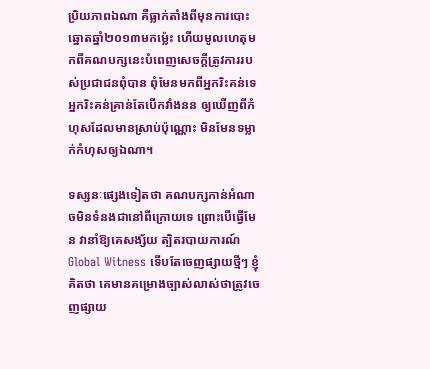ប្រិយភាពឯណា គឺធ្លាក់តាំងពីមុនការបោះឆ្នោតឆ្នាំ២០១៣មកម្ល៉េះ ហើយមូលហេតុមកពីគណបក្សនេះបំពេញសេចក្តីត្រូវការរបស់ប្រជាជនពុំបាន ពុំមែនមកពីអ្នករិះគន់ទេ អ្នករិះគន់គ្រាន់តែបើកវាំងនន ឲ្យឃើញពីកំហុសដែលមានស្រាប់ប៉ុណ្ណោះ មិនមែនទម្លាក់កំហុសឲ្យឯណា។

ទស្សនៈផ្សេងទៀតថា គណបក្សកាន់អំណាចមិនទំនងជានៅពីក្រោយទេ ព្រោះបើធ្វើមែន វានាំឱ្យគេសង្ស័យ ត្បិតរបាយការណ៍ Global Witness ទើបតែចេញផ្សាយថ្មីៗ ខ្ញុំគិតថា គេមានគម្រោងច្បាស់លាស់ថាត្រូវចេញផ្សាយ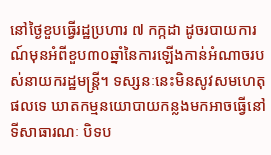នៅថ្ងៃខួបធ្វើរដ្ឋប្រហារ ៧ កក្កដា ដូចរបាយការណ៍មុនអំពីខួប៣០ឆ្នាំនៃការឡើងកាន់អំណាចរបស់នាយករដ្ឋមន្ត្រី។ ទស្សនៈនេះមិនសូវសមហេតុផលទេ ឃាតកម្មនយោបាយកន្លងមកអាចធ្វើនៅទីសាធារណៈ បិទប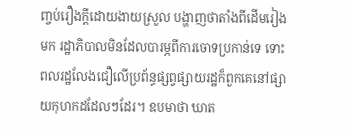ញ្ចប់រឿងក្តីដោយងាយស្រួល បង្ហាញថាតាំងពីដើមរៀងមក រដ្ឋាភិបាលមិនដែលបារម្ភពីការចោទប្រកាន់ទេ ទោះពលរដ្ឋលែងជឿលើប្រព័ន្ធផ្សព្វផ្សាយរដ្ឋក៏ពួកគេនៅផ្សាយកុហកដដែលៗដែរ។ ឧបមាថា ឃាត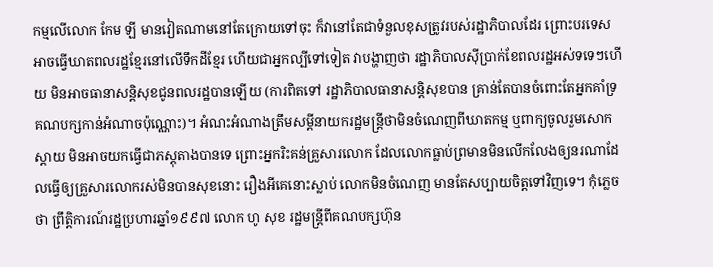កម្មលើលោក កែម ឡី មានវៀតណាមនៅតែក្រោយទៅចុះ ក៏វានៅតែជាទំនួលខុសត្រូវរបស់រដ្ឋាភិបាលដែរ ព្រោះបរទេសអាចធ្វើឃាតពលរដ្ឋខ្មែរនៅលើទឹកដីខ្មែរ ហើយជាអ្នកល្បីទៅទៀត វាបង្ហាញថា រដ្ឋាភិបាលស៊ីប្រាក់ខែពលរដ្ឋអស់ទទេៗហើយ មិនអាចធានាសន្តិសុខជូនពលរដ្ឋបានឡើយ (ការពិតទៅ រដ្ឋាភិបាលធានាសន្តិសុខបាន គ្រាន់តែបានចំពោះតែអ្នកគាំទ្រគណបក្សកាន់អំណាចប៉ុណ្ណោះ)។ អំណះអំណាងត្រឹមសម្តីនាយករដ្ឋមន្ត្រីថាមិនចំណេញពីឃាតកម្ម ឬពាក្យចូលរួមសោកស្តាយ មិនអាចយកធ្វើជាភស្តុតាងបានទេ ព្រោះអ្នករិះគន់គ្រួសារលោក ដែលលោកធ្លាប់ព្រមានមិនលើកលែងឲ្យនរណាដែលធ្វើឲ្យគ្រួសារលោករស់មិនបានសុខនោះ រឿងអីគេនោះស្លាប់ លោកមិនចំណេញ មានតែសប្បាយចិត្តទៅវិញទេ។ កុំភ្លេចថា ព្រឹត្តិការណ៍រដ្ឋប្រហារឆ្នាំ១៩៩៧ លោក ហូ សុខ រដ្ឋមន្ត្រីពីគណបក្សហ៊ុន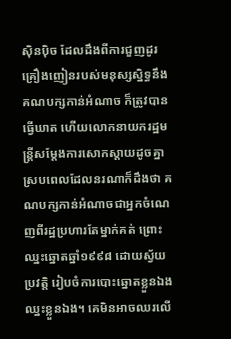ស៊ិនប៉ិច ដែលដឹងពីការជួញដូរគ្រឿងញៀនរបស់មនុស្សស្និទ្ធនឹងគណបក្សកាន់អំណាច ក៏ត្រូវបានធ្វើឃាត ហើយលោកនាយករដ្ឋមន្ត្រីសម្តែងការសោកស្តាយដូចគ្នា ស្របពេលដែលនរណាក៏ដឹងថា គណបក្សកាន់អំណាចជាអ្នកចំណេញពីរដ្ឋប្រហារតែម្នាក់គត់ ព្រោះឈ្នះឆ្នោតឆ្នាំ១៩៩៨ ដោយស្វ័យប្រវត្តិ រៀបចំការបោះឆ្នោតខ្លួនឯង ឈ្នះខ្លួនឯង។ គេមិនអាចឈរលើ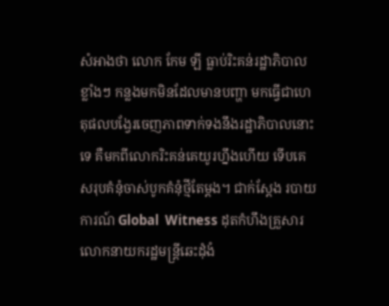សំអាងថា លោក កែម ឡី ធ្លាប់រិះគន់រដ្ឋាភិបាលខ្លាំងៗ កន្លងមកមិនដែលមានបញ្ហា មកធ្វើជាហេតុផលបង្វែរចេញភាពទាក់ទងនឹងរដ្ឋាភិបាលនោះទេ គឺមកពីលោករិះគន់គេយូរហ្នឹងហើយ ទើបគេសរុបគំនុំចាស់បូកគំនុំថ្មីតែម្តង។ ជាក់ស្តែង របាយការណ៍ Global  Witness ដុតកំហឹងគ្រួសារលោកនាយករដ្ឋមន្ត្រីឆេះដុំងំ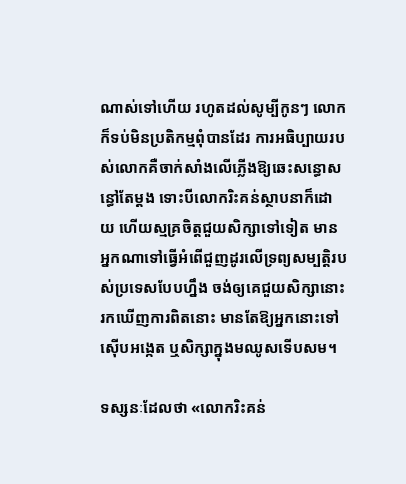ណាស់ទៅហើយ រហូតដល់សូម្បីកូនៗ លោកក៏ទប់មិនប្រតិកម្មពុំបានដែរ ការអធិប្បាយរបស់លោកគឺចាក់សាំងលើភ្លើងឱ្យឆេះសន្ធោសន្ធៅតែម្តង ទោះបីលោករិះគន់ស្ថាបនាក៏ដោយ ហើយស្មគ្រចិត្តជួយសិក្សាទៅទៀត មានអ្នកណាទៅធ្វើអំពើជួញដូរលើទ្រព្យសម្បត្តិរបស់ប្រទេសបែបហ្នឹង ចង់ឲ្យគេជួយសិក្សានោះរកឃើញការពិតនោះ មានតែឱ្យអ្នកនោះទៅស៊ើបអង្កេត ឬសិក្សាក្នុងមឈូសទើបសម។

ទស្សនៈដែលថា «លោករិះគន់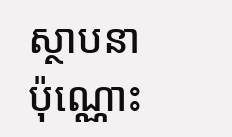ស្ថាបនាប៉ុណ្ណោះ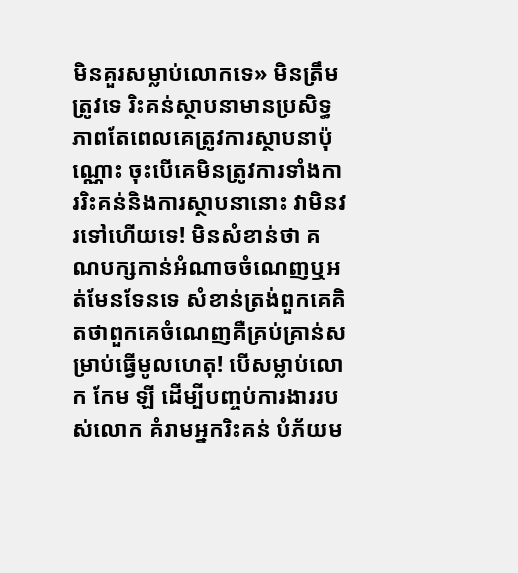មិនគួរសម្លាប់លោកទេ» មិនត្រឹមត្រូវទេ រិះគន់ស្ថាបនាមានប្រសិទ្ធភាពតែពេលគេត្រូវការស្ថាបនាប៉ុណ្ណោះ ចុះបើគេមិនត្រូវការទាំងការរិះគន់និងការស្ថាបនានោះ វាមិនវរទៅហើយទេ! មិនសំខាន់ថា គណបក្សកាន់អំណាចចំណេញឬអត់មែនទែនទេ សំខាន់ត្រង់ពួកគេគិតថាពួកគេចំណេញគឺគ្រប់គ្រាន់សម្រាប់ធ្វើមូលហេតុ! បើសម្លាប់លោក កែម ឡី ដើម្បីបញ្ចប់ការងាររបស់លោក គំរាមអ្នករិះគន់ បំភ័យម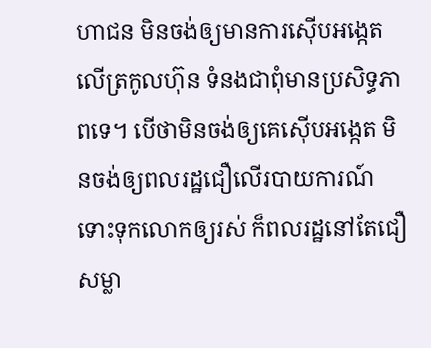ហាជន មិនចង់ឲ្យមានការស៊ើបអង្កេតលើត្រកូលហ៊ុន ទំនងជាពុំមានប្រសិទ្ធភាពទេ។ បើថាមិនចង់ឲ្យគេស៊ើបអង្កេត មិនចង់ឲ្យពលរដ្ឋជឿលើរបាយការណ៍ ទោះទុកលោកឲ្យរស់ ក៏ពលរដ្ឋនៅតែជឿ សម្លា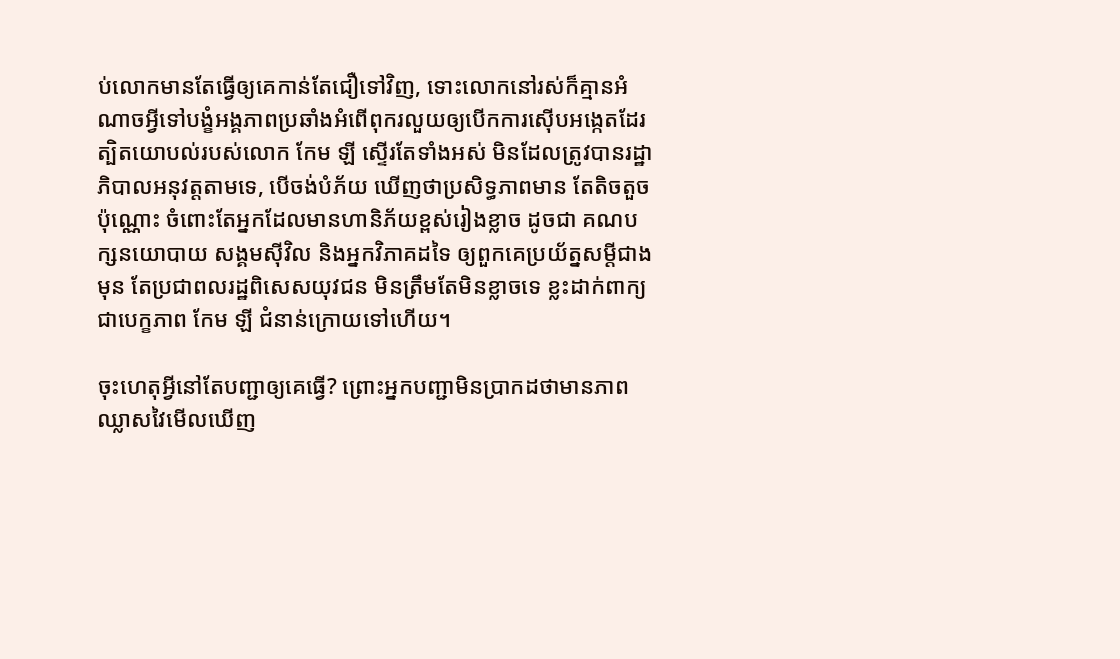ប់លោកមានតែធ្វើឲ្យគេកាន់តែជឿទៅវិញ, ទោះលោកនៅរស់ក៏គ្មានអំណាចអ្វីទៅបង្ខំអង្គភាពប្រឆាំងអំពើពុករលួយឲ្យបើកការស៊ើបអង្កេតដែរ ត្បិតយោបល់របស់លោក កែម ឡី ស្ទើរតែទាំងអស់ មិនដែលត្រូវបានរដ្ឋាភិបាលអនុវត្តតាមទេ, បើចង់បំភ័យ ឃើញថាប្រសិទ្ធភាពមាន តែតិចតួចប៉ុណ្ណោះ ចំពោះតែអ្នកដែលមានហានិភ័យខ្ពស់រៀងខ្លាច ដូចជា គណបក្សនយោបាយ សង្គមស៊ីវិល និងអ្នកវិភាគដទៃ ឲ្យពួកគេប្រយ័ត្នសម្តីជាងមុន តែប្រជាពលរដ្ឋពិសេសយុវជន មិនត្រឹមតែមិនខ្លាចទេ ខ្លះដាក់ពាក្យជាបេក្ខភាព កែម ឡី ជំនាន់ក្រោយទៅហើយ។

ចុះហេតុអ្វីនៅតែបញ្ជាឲ្យគេធ្វើ? ព្រោះអ្នកបញ្ជាមិនប្រាកដថាមានភាពឈ្លាសវៃមើលឃើញ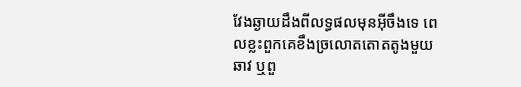វែងឆ្ងាយដឹងពីលទ្ធផលមុនអ៊ីចឹងទេ ពេលខ្លះពួកគេខឹងច្រលោតតោតតូងមួយឆាវ ឬពួ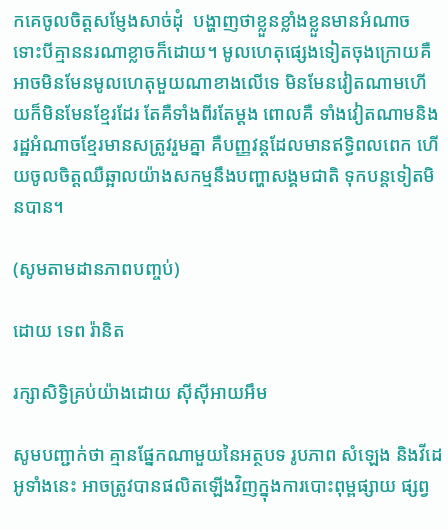កគេចូលចិត្តសម្ញែងសាច់ដុំ  បង្ហាញថាខ្លួនខ្លាំងខ្លួនមានអំណាច ទោះបីគ្មាននរណាខ្លាចក៏ដោយ។ មូលហេតុផ្សេងទៀតចុងក្រោយគឺអាចមិនមែនមូលហេតុមួយណាខាងលើទេ មិនមែនវៀតណាមហើយក៏មិនមែនខ្មែរដែរ តែគឺទាំងពីរតែម្តង ពោលគឺ ទាំងវៀតណាមនិងរដ្ឋអំណាចខ្មែរមានសត្រូវរួមគ្នា គឺបញ្ញវន្តដែលមានឥទ្ធិពលពេក ហើយចូលចិត្តឈឺឆ្អាលយ៉ាងសកម្មនឹងបញ្ហាសង្គមជាតិ ទុកបន្តទៀតមិនបាន។

(សូមតាមដានភាពបញ្ចប់)

ដោយ ទេព រ៉ានិត

រក្សាសិទ្វិគ្រប់យ៉ាងដោយ ស៊ីស៊ីអាយអឹម

សូមបញ្ជាក់ថា គ្មានផ្នែកណាមួយនៃអត្ថបទ រូបភាព សំឡេង និងវីដេអូទាំងនេះ អាចត្រូវបានផលិតឡើងវិញក្នុងការបោះពុម្ពផ្សាយ ផ្សព្វ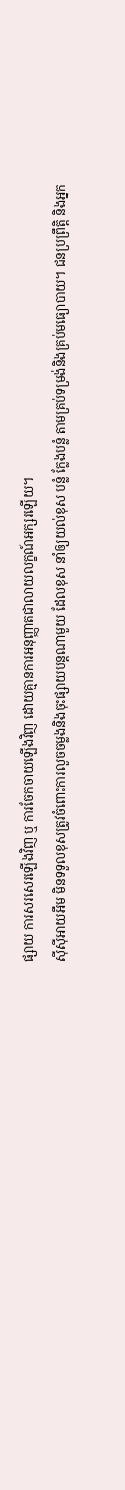ផ្សាយ ការសរសេរឡើងវិញ ឬ ការចែកចាយឡើងវិញ ដោយគ្មានការអនុញ្ញាតជាលាយលក្ខណ៍អក្សរឡើយ។
ស៊ីស៊ីអាយអឹម មិនទទួលខុសត្រូវចំពោះការលួចចម្លងនិងចុះផ្សាយបន្តណាមួយ ដែលខុស នាំឲ្យយល់ខុស បន្លំ ក្លែងបន្លំ តាមគ្រប់ទម្រង់និងគ្រប់មធ្យោបាយ។ ជនប្រព្រឹត្តិ និងអ្នក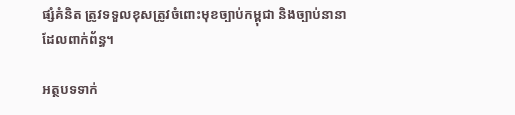ផ្សំគំនិត ត្រូវទទួលខុសត្រូវចំពោះមុខច្បាប់កម្ពុជា និងច្បាប់នានាដែលពាក់ព័ន្ធ។

អត្ថបទទាក់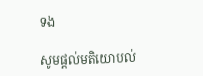ទង

សូមផ្ដល់មតិយោបល់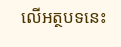លើអត្ថបទនេះ